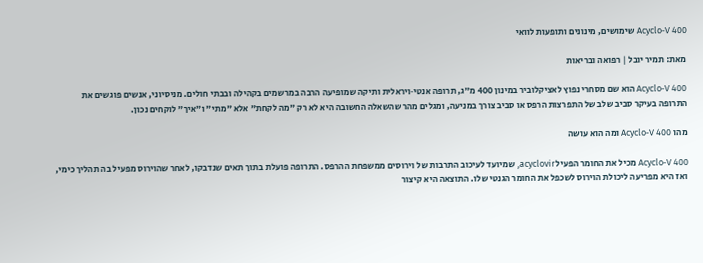Acyclo‑V 400 שימושים, מינונים ותופעות לוואי

מאת: תמיר יובל | רפואה ובריאות

Acyclo‑V 400 הוא שם מסחרי נפוץ לאציקלוביר במינון 400 מ״ג, תרופה אנטי‑ויראלית ותיקה שמופיעה הרבה במרשמים בקהילה ובבתי חולים. מניסיוני, אנשים פוגשים את התרופה בעיקר סביב שלב של התפרצות הרפס או סביב צורך במניעה, ומגלים מהר שהשאלה החשובה היא לא רק "מה לקחת" אלא "מתי" ו"איך" לוקחים נכון.

מהו Acyclo‑V 400 ומה הוא עושה

Acyclo‑V 400 מכיל את החומר הפעיל acyclovir, שמיועד לעיכוב התרבות של וירוסים ממשפחת ההרפס. התרופה פועלת בתוך תאים שנדבקו, לאחר שהוירוס מפעיל בה תהליך כימי, ואז היא מפריעה ליכולת הוירוס לשכפל את החומר הגנטי שלו. התוצאה היא קיצור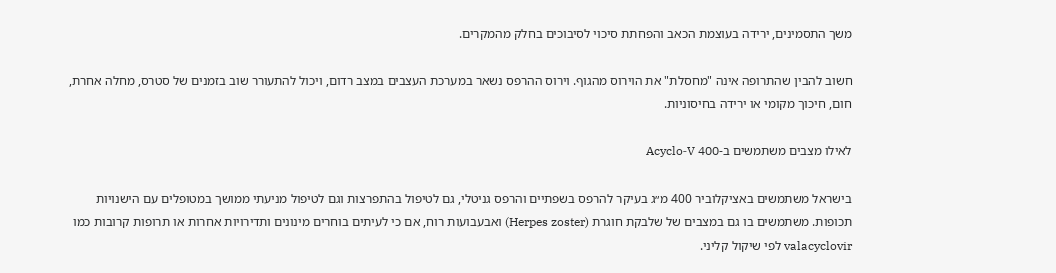משך התסמינים, ירידה בעוצמת הכאב והפחתת סיכוי לסיבוכים בחלק מהמקרים.

חשוב להבין שהתרופה אינה "מחסלת" את הוירוס מהגוף. וירוס ההרפס נשאר במערכת העצבים במצב רדום, ויכול להתעורר שוב בזמנים של סטרס, מחלה אחרת, חום, חיכוך מקומי או ירידה בחיסוניות.

לאילו מצבים משתמשים ב‑Acyclo‑V 400

בישראל משתמשים באציקלוביר 400 מ״ג בעיקר להרפס בשפתיים והרפס גניטלי, גם לטיפול בהתפרצות וגם לטיפול מניעתי ממושך במטופלים עם הישנויות תכופות. משתמשים בו גם במצבים של שלבקת חוגרת (Herpes zoster) ואבעבועות רוח, אם כי לעיתים בוחרים מינונים ותדירויות אחרות או תרופות קרובות כמו valacyclovir לפי שיקול קליני.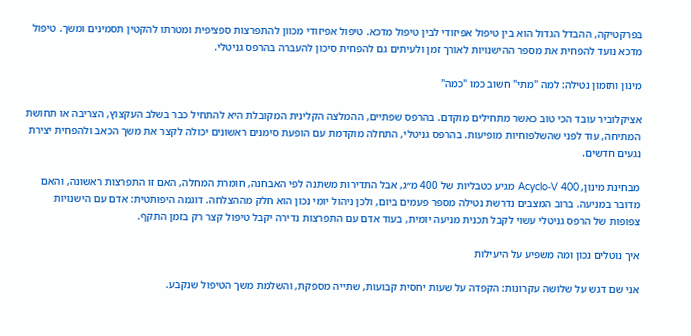בפרקטיקה, ההבדל הגדול הוא בין טיפול אפיזודי לבין טיפול מדכא. טיפול אפיזודי מכוון להתפרצות ספציפית ומטרתו להקטין תסמינים ומשך. טיפול מדכא נועד להפחית את מספר ההישנויות לאורך זמן ולעיתים גם להפחית סיכון להעברה בהרפס גניטלי.

מינון ותזמון נטילה: למה "מתי" חשוב כמו "כמה"

אציקלוביר עובד הכי טוב כאשר מתחילים מוקדם. בהרפס שפתיים, ההמלצה הקלינית המקובלת היא להתחיל כבר בשלב העקצוץ, הצריבה או תחושת המתיחה, עוד לפני שהשלפוחיות מופיעות. בהרפס גניטלי, התחלה מוקדמת עם הופעת סימנים ראשונים יכולה לקצר את משך הכאב ולהפחית יצירת נגעים חדשים.

מבחינת מינון, Acyclo‑V 400 מגיע כטבליות של 400 מ״ג, אבל התדירות משתנה לפי האבחנה, חומרת המחלה, האם זו התפרצות ראשונה, והאם מדובר במניעה. ברוב המצבים נדרשת נטילה מספר פעמים ביום, ולכן ניהול יומי נכון הוא חלק מההצלחה. דוגמה היפותטית: אדם עם הישנויות צפופות של הרפס גניטלי עשוי לקבל תכנית מניעה יומית, בעוד אדם עם התפרצות נדירה יקבל טיפול קצר רק בזמן התקף.

איך נוטלים נכון ומה משפיע על היעילות

אני שם דגש על שלושה עקרונות: הקפדה על שעות יחסית קבועות, שתייה מספקת, והשלמת משך הטיפול שנקבע.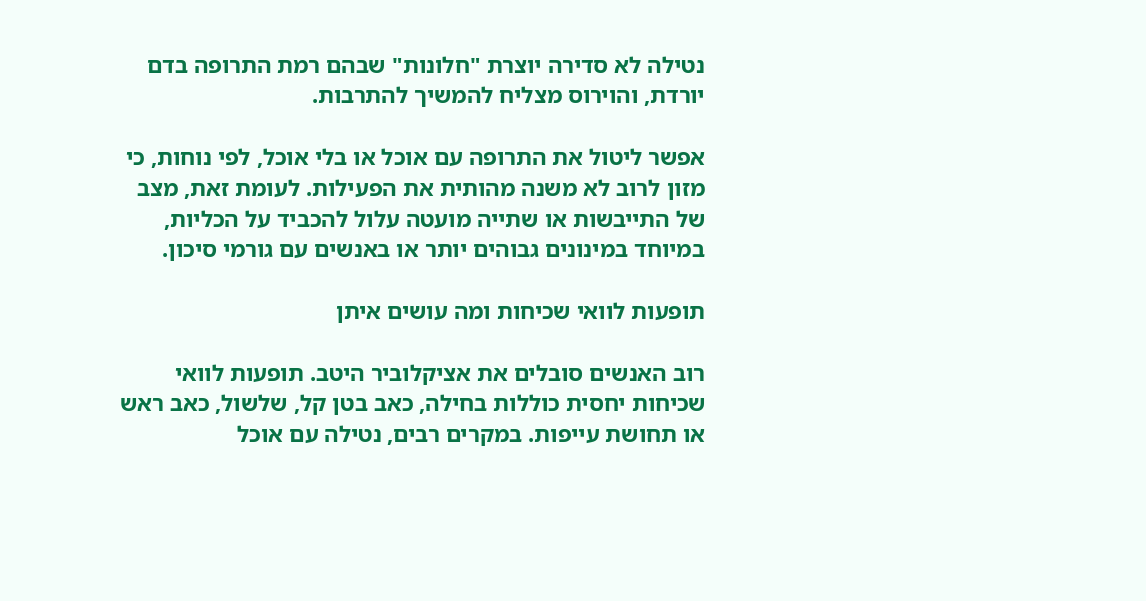נטילה לא סדירה יוצרת "חלונות" שבהם רמת התרופה בדם יורדת, והוירוס מצליח להמשיך להתרבות.

אפשר ליטול את התרופה עם אוכל או בלי אוכל, לפי נוחות, כי מזון לרוב לא משנה מהותית את הפעילות. לעומת זאת, מצב של התייבשות או שתייה מועטה עלול להכביד על הכליות, במיוחד במינונים גבוהים יותר או באנשים עם גורמי סיכון.

תופעות לוואי שכיחות ומה עושים איתן

רוב האנשים סובלים את אציקלוביר היטב. תופעות לוואי שכיחות יחסית כוללות בחילה, כאב בטן קל, שלשול, כאב ראש או תחושת עייפות. במקרים רבים, נטילה עם אוכל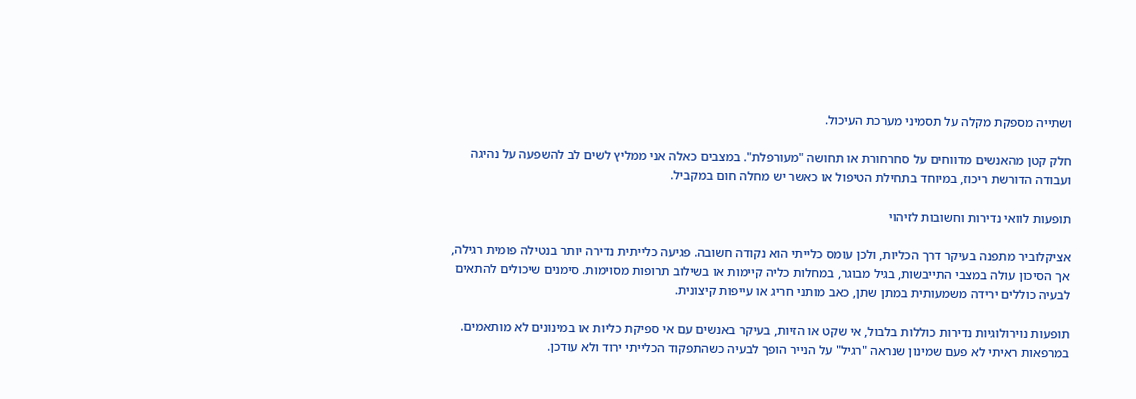ושתייה מספקת מקלה על תסמיני מערכת העיכול.

חלק קטן מהאנשים מדווחים על סחרחורת או תחושה "מעורפלת". במצבים כאלה אני ממליץ לשים לב להשפעה על נהיגה ועבודה הדורשת ריכוז, במיוחד בתחילת הטיפול או כאשר יש מחלה חום במקביל.

תופעות לוואי נדירות וחשובות לזיהוי

אציקלוביר מתפנה בעיקר דרך הכליות, ולכן עומס כלייתי הוא נקודה חשובה. פגיעה כלייתית נדירה יותר בנטילה פומית רגילה, אך הסיכון עולה במצבי התייבשות, בגיל מבוגר, במחלות כליה קיימות או בשילוב תרופות מסוימות. סימנים שיכולים להתאים לבעיה כוללים ירידה משמעותית במתן שתן, כאב מותני חריג או עייפות קיצונית.

תופעות נוירולוגיות נדירות כוללות בלבול, אי שקט או הזיות, בעיקר באנשים עם אי ספיקת כליות או במינונים לא מותאמים. במרפאות ראיתי לא פעם שמינון שנראה "רגיל" על הנייר הופך לבעיה כשהתפקוד הכלייתי ירוד ולא עודכן.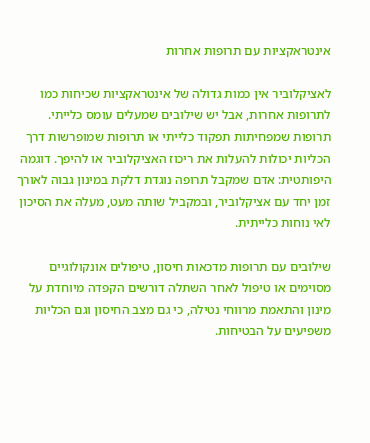אינטראקציות עם תרופות אחרות

לאציקלוביר אין כמות גדולה של אינטראקציות שכיחות כמו לתרופות אחרות, אבל יש שילובים שמעלים עומס כלייתי. תרופות שמפחיתות תפקוד כלייתי או תרופות שמופרשות דרך הכליות יכולות להעלות את ריכוז האציקלוביר או להיפך. דוגמה היפותטית: אדם שמקבל תרופה נוגדת דלקת במינון גבוה לאורך זמן יחד עם אציקלוביר, ובמקביל שותה מעט, מעלה את הסיכון לאי נוחות כלייתית.

שילובים עם תרופות מדכאות חיסון, טיפולים אונקולוגיים מסוימים או טיפול לאחר השתלה דורשים הקפדה מיוחדת על מינון והתאמת מרווחי נטילה, כי גם מצב החיסון וגם הכליות משפיעים על הבטיחות.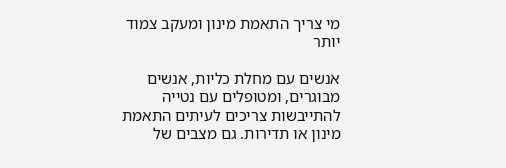מי צריך התאמת מינון ומעקב צמוד יותר

אנשים עם מחלת כליות, אנשים מבוגרים, ומטופלים עם נטייה להתייבשות צריכים לעיתים התאמת מינון או תדירות. גם מצבים של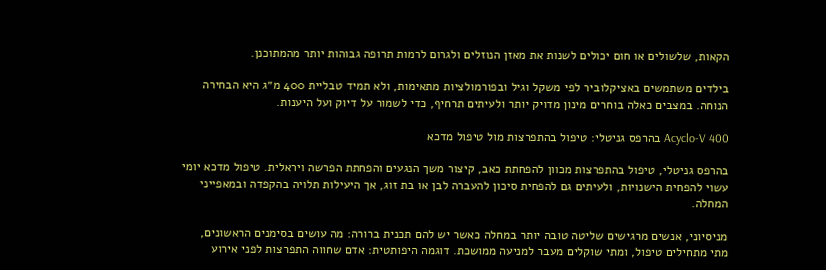הקאות, שלשולים או חום יכולים לשנות את מאזן הנוזלים ולגרום לרמות תרופה גבוהות יותר מהמתוכנן.

בילדים משתמשים באציקלוביר לפי משקל וגיל ובפורמולציות מתאימות, ולא תמיד טבליית 400 מ״ג היא הבחירה הנוחה. במצבים כאלה בוחרים מינון מדויק יותר ולעיתים תרחיף, כדי לשמור על דיוק ועל היענות.

Acyclo‑V 400 בהרפס גניטלי: טיפול בהתפרצות מול טיפול מדכא

בהרפס גניטלי, טיפול בהתפרצות מכוון להפחתת כאב, קיצור משך הנגעים והפחתת הפרשה ויראלית. טיפול מדכא יומי עשוי להפחית הישנויות, ולעיתים גם להפחית סיכון להעברה לבן או בת זוג, אך היעילות תלויה בהקפדה ובמאפייני המחלה.

מניסיוני, אנשים מרגישים שליטה טובה יותר במחלה כאשר יש להם תכנית ברורה: מה עושים בסימנים הראשונים, מתי מתחילים טיפול, ומתי שוקלים מעבר למניעה ממושכת. דוגמה היפותטית: אדם שחווה התפרצות לפני אירוע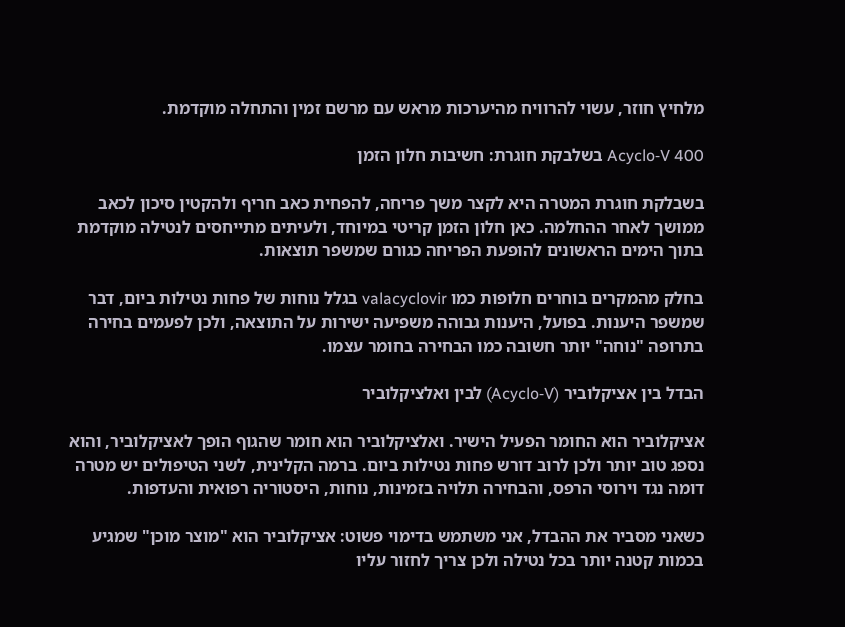מלחיץ חוזר, עשוי להרוויח מהיערכות מראש עם מרשם זמין והתחלה מוקדמת.

Acyclo‑V 400 בשלבקת חוגרת: חשיבות חלון הזמן

בשבלקת חוגרת המטרה היא לקצר משך פריחה, להפחית כאב חריף ולהקטין סיכון לכאב ממושך לאחר ההחלמה. כאן חלון הזמן קריטי במיוחד, ולעיתים מתייחסים לנטילה מוקדמת בתוך הימים הראשונים להופעת הפריחה כגורם שמשפר תוצאות.

בחלק מהמקרים בוחרים חלופות כמו valacyclovir בגלל נוחות של פחות נטילות ביום, דבר שמשפר היענות. בפועל, היענות גבוהה משפיעה ישירות על התוצאה, ולכן לפעמים בחירה בתרופה "נוחה" יותר חשובה כמו הבחירה בחומר עצמו.

הבדל בין אציקלוביר (Acyclo‑V) לבין ואלציקלוביר

אציקלוביר הוא החומר הפעיל הישיר. ואלציקלוביר הוא חומר שהגוף הופך לאציקלוביר, והוא נספג טוב יותר ולכן לרוב דורש פחות נטילות ביום. ברמה הקלינית, לשני הטיפולים יש מטרה דומה נגד וירוסי הרפס, והבחירה תלויה בזמינות, נוחות, היסטוריה רפואית והעדפות.

כשאני מסביר את ההבדל, אני משתמש בדימוי פשוט: אציקלוביר הוא "מוצר מוכן" שמגיע בכמות קטנה יותר בכל נטילה ולכן צריך לחזור עליו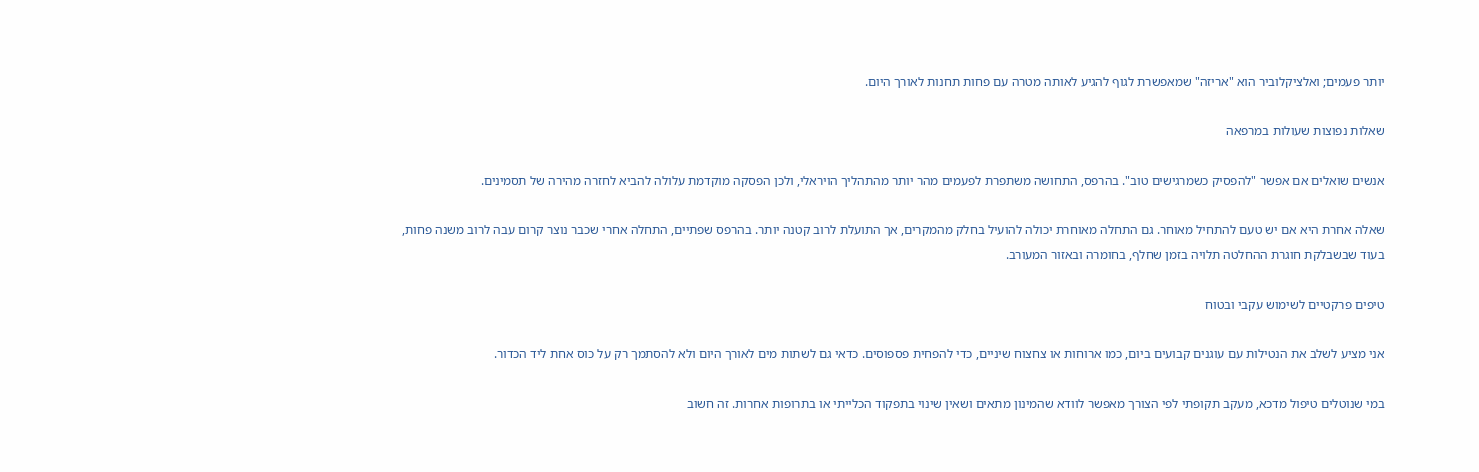יותר פעמים; ואלציקלוביר הוא "אריזה" שמאפשרת לגוף להגיע לאותה מטרה עם פחות תחנות לאורך היום.

שאלות נפוצות שעולות במרפאה

אנשים שואלים אם אפשר "להפסיק כשמרגישים טוב". בהרפס, התחושה משתפרת לפעמים מהר יותר מהתהליך הויראלי, ולכן הפסקה מוקדמת עלולה להביא לחזרה מהירה של תסמינים.

שאלה אחרת היא אם יש טעם להתחיל מאוחר. גם התחלה מאוחרת יכולה להועיל בחלק מהמקרים, אך התועלת לרוב קטנה יותר. בהרפס שפתיים, התחלה אחרי שכבר נוצר קרום עבה לרוב משנה פחות, בעוד שבשבלקת חוגרת ההחלטה תלויה בזמן שחלף, בחומרה ובאזור המעורב.

טיפים פרקטיים לשימוש עקבי ובטוח

אני מציע לשלב את הנטילות עם עוגנים קבועים ביום, כמו ארוחות או צחצוח שיניים, כדי להפחית פספוסים. כדאי גם לשתות מים לאורך היום ולא להסתמך רק על כוס אחת ליד הכדור.

במי שנוטלים טיפול מדכא, מעקב תקופתי לפי הצורך מאפשר לוודא שהמינון מתאים ושאין שינוי בתפקוד הכלייתי או בתרופות אחרות. זה חשוב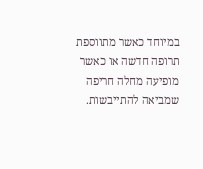במיוחד כאשר מתווספת תרופה חדשה או כאשר מופיעה מחלה חריפה שמביאה להתייבשות.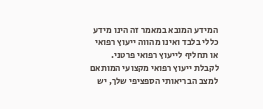המידע המובא במאמר זה הינו מידע כללי בלבד ואינו מהווה ייעוץ רפואי או תחליף לייעוץ רפואי פרטני. לקבלת ייעוץ רפואי מקצועי המותאם למצב הבריאותי הספציפי שלך, יש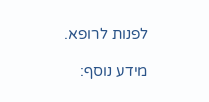לפנות לרופא.

מידע נוסף: